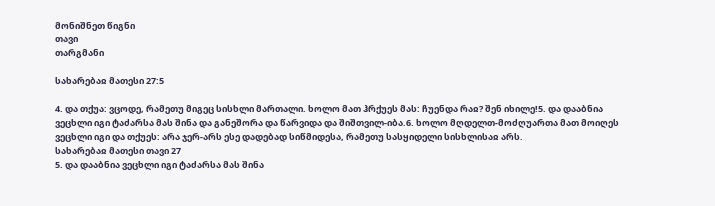მონიშნეთ წიგნი
თავი
თარგმანი

სახარებაჲ მათესი 27:5

4. და თქუა: ვცოდე, რამეთუ მიგეც სისხლი მართალი. ხოლო მათ ჰრქუეს მას: ჩუენდა რაჲ? შენ იხილე!5. და დააბნია ვეცხლი იგი ტაძარსა მას შინა და განეშორა და წარვიდა და შიშთვილ-იბა.6. ხოლო მღდელთ-მოძღუართა მათ მოიღეს ვეცხლი იგი და თქუეს: არა ჯერ-არს ესე დადებად სიწმიდესა, რამეთუ სასყიდელი სისხლისაჲ არს.
სახარებაჲ მათესი თავი 27
5. და დააბნია ვეცხლი იგი ტაძარსა მას შინა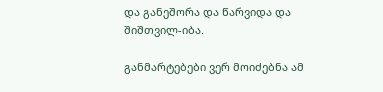და განეშორა და წარვიდა და შიშთვილ-იბა.

განმარტებები ვერ მოიძებნა ამ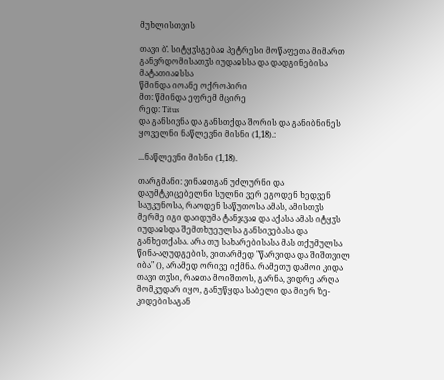მუხლისთვის

თავი ბ̂. სიტყჳსგებაჲ პეტრესი მოწაფეთა მიმართ განვრდომისათჳს იუდაჲსსა და დადგინებისა მატათიაჲსსა
წმინდა იოანე ოქროპირი
მთ: წმინდა ეფრემ მცირე
რედ: Titus
და განსივნა და განსთქდა შორის და განიბნინეს ყოველნი ნაწლევნი მისნი (1,18).:

...ნაწლევნი მისნი (1,18).

თარგმანი: ვინაჲთგან უძლურნი და დაუმტკიცებელნი სულნი ვერ ეგოდენ ხედვენ საუკუნოსა, რაოდენ საწუთოსა ამას, ამისთჳს მერმე იგი დაიდუმა ტანჯვაჲ და აქასა ამას იტყჳს იუდაჲსდა შემთხუეულსა განსივებასა და განხეთქასა. არა თუ სახარებისასა მას თქუმულსა წინა-აღუდგების, ვითარმედ "წარვიდა და შიშთვილ იბა" (), არამედ ორივე იქმნა. რამეთუ დამოი კიდა თავი თჳსი, რაჲთა მოიშთოს, გარნა, ვიდრე არღა მომკუდარ იყო, განუწყდა საბელი და მიერ ზე-კიდებისაგან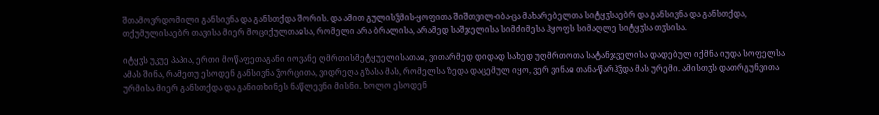შთამოვრდომილი განსივნა და განსთქდა შორის. და ამით გულისჴმის-ყოფითა შიშთვილ-იბა-ცა მახარებელთა სიტყჳსაებრ და განსივნა და განსთქდა, თქუმულისაებრ თავისა მიერ მოციქულთაჲსა, რომელი არა ბრალისა, არამედ საშჯელისა სიმძიმესა ჰყოფს სიმაღლე სიტყჳსა თჳსისა.

იტყჳს უკუე პაპია, ერთი მოწაფეთაგანი იოვანე ღმრთისმეტყუელისათაჲ, ვითარმედ დიდად სახედ უღმრთოთა სატანჯველისა დადებულ იქმნა იუდა სოფელსა ამას შინა, რამეთუ ესოდენ განსივნა ჴორცითა, ვიდრეღა გზასა მას, რომელსა ზედა დაცემულ იყო, ვერ ვინაჲ თანა-წარჰჴდა მას ურემი. ამისთჳს დათრგუნვითა ურმისა მიერ განსთქდა და განითხინეს ნაწლევნი მისნი. ხოლო ესოდენ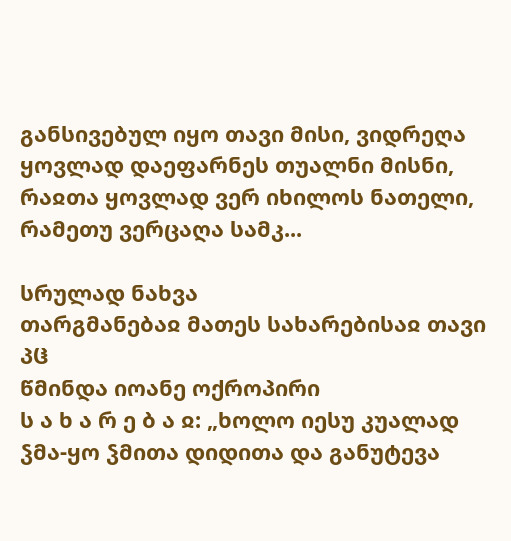განსივებულ იყო თავი მისი, ვიდრეღა ყოვლად დაეფარნეს თუალნი მისნი, რაჲთა ყოვლად ვერ იხილოს ნათელი, რამეთუ ვერცაღა სამკ...

სრულად ნახვა
თარგმანებაჲ მათეს სახარებისაჲ თავი პჱ
წმინდა იოანე ოქროპირი
ს ა ხ ა რ ე ბ ა ჲ: „ხოლო იესუ კუალად ჴმა-ყო ჴმითა დიდითა და განუტევა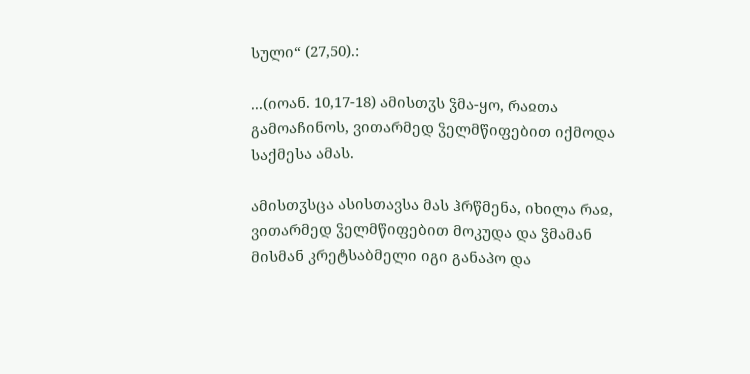სული“ (27,50).:

...(იოან. 10,17-18) ამისთჳს ჴმა-ყო, რაჲთა გამოაჩინოს, ვითარმედ ჴელმწიფებით იქმოდა საქმესა ამას.

ამისთჳსცა ასისთავსა მას ჰრწმენა, იხილა რაჲ, ვითარმედ ჴელმწიფებით მოკუდა და ჴმამან მისმან კრეტსაბმელი იგი განაპო და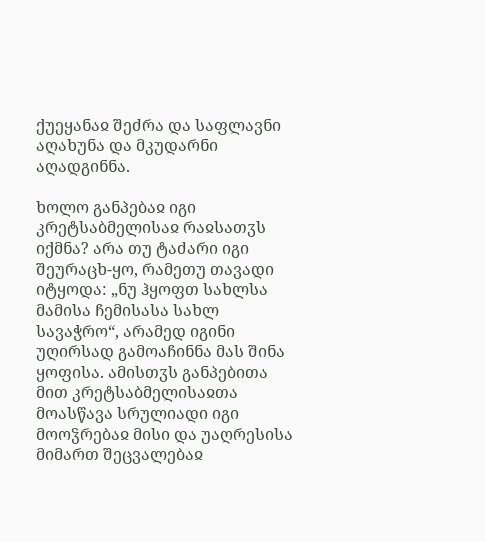ქუეყანაჲ შეძრა და საფლავნი აღახუნა და მკუდარნი აღადგინნა.

ხოლო განპებაჲ იგი კრეტსაბმელისაჲ რაჲსათჳს იქმნა? არა თუ ტაძარი იგი შეურაცხ-ყო, რამეთუ თავადი იტყოდა: „ნუ ჰყოფთ სახლსა მამისა ჩემისასა სახლ სავაჭრო“, არამედ იგინი უღირსად გამოაჩინნა მას შინა ყოფისა. ამისთჳს განპებითა მით კრეტსაბმელისაჲთა მოასწავა სრულიადი იგი მოოჴრებაჲ მისი და უაღრესისა მიმართ შეცვალებაჲ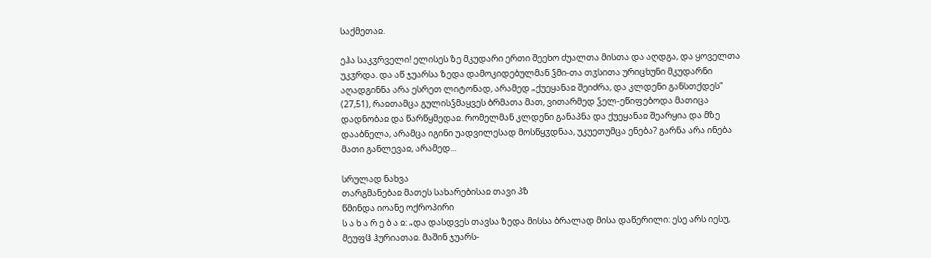საქმეთაჲ.

ეჰა საკჳრველი! ელისეს ზე მკუდარი ერთი შეეხო ძუალთა მისთა და აღდგა, და ყოველთა უკჳრდა. და აწ ჯუარსა ზედა დამოკიდებულმან ჴმი-თა თჳსითა ურიცხუნი მკუდარნი აღადგინნა არა ესრეთ ლიტონად, არამედ „ქუეყანაჲ შეიძრა, და კლდენი განსთქდეს“ (27,51), რაჲთამცა გულისჴმაყვეს ბრმათა მათ, ვითარმედ ჴელ-ეწიფებოდა მათიცა დადნობაჲ და წარწყმედაჲ. რომელმან კლდენი განაპნა და ქუეყანაჲ შეარყია და მზე დააბნელა, არამცა იგინი უადვილესად მოსწყჳდნაა, უკუეთუმცა ენება? გარნა არა ინება მათი განლევაჲ, არამედ...

სრულად ნახვა
თარგმანებაჲ მათეს სახარებისაჲ თავი პზ
წმინდა იოანე ოქროპირი
ს ა ხ ა რ ე ბ ა ჲ: „და დასდვეს თავსა ზედა მისსა ბრალად მისა დაწერილი: ესე არს იესუ, მეუფჱ ჰურიათაჲ. მაშინ ჯუარს-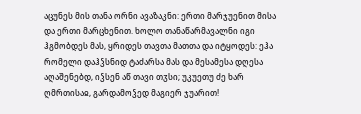აცუნეს მის თანა ორნი ავაზაკნი: ერთი მარჯუენით მისა და ერთი მარცხენით. ხოლო თანაწარმავალნი იგი ჰგმობდეს მას, ყრიდეს თავთა მათთა და იტყოდეს: ეჰა რომელი დაჰჴსნიდ ტაძარსა მას და მესამესა დღესა აღაშენებდ, იჴსენ აწ თავი თჳსი; უკუეთუ ძე ხარ ღმრთისაჲ, გარდამოჴედ მაგიერ ჯუარით!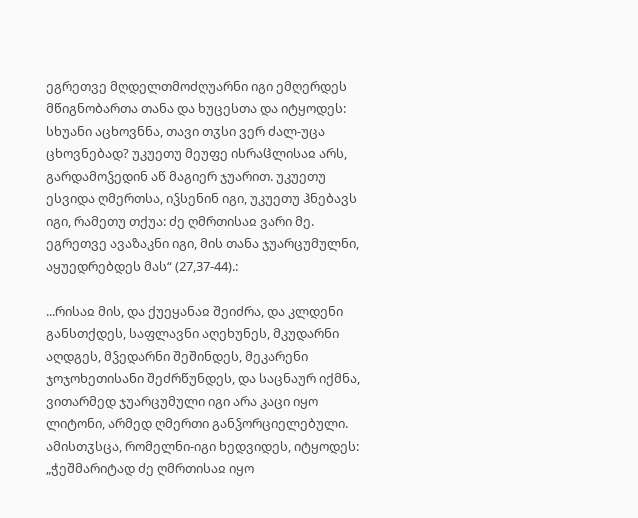ეგრეთვე მღდელთმოძღუარნი იგი ემღერდეს მწიგნობართა თანა და ხუცესთა და იტყოდეს: სხუანი აცხოვნნა, თავი თჳსი ვერ ძალ-უცა ცხოვნებად? უკუეთუ მეუფე ისრაჱლისაჲ არს, გარდამოჴედინ აწ მაგიერ ჯუარით. უკუეთუ ესვიდა ღმერთსა, იჴსენინ იგი, უკუეთუ ჰნებავს იგი, რამეთუ თქუა: ძე ღმრთისაჲ ვარი მე. ეგრეთვე ავაზაკნი იგი, მის თანა ჯუარცუმულნი, აყუედრებდეს მას“ (27,37-44).:

...რისაჲ მის, და ქუეყანაჲ შეიძრა, და კლდენი განსთქდეს, საფლავნი აღეხუნეს, მკუდარნი აღდგეს, მჴედარნი შეშინდეს, მეკარენი ჯოჯოხეთისანი შეძრწუნდეს, და საცნაურ იქმნა, ვითარმედ ჯუარცუმული იგი არა კაცი იყო ლიტონი, არმედ ღმერთი განჴორციელებული. ამისთჳსცა, რომელნი-იგი ხედვიდეს, იტყოდეს: „ჭეშმარიტად ძე ღმრთისაჲ იყო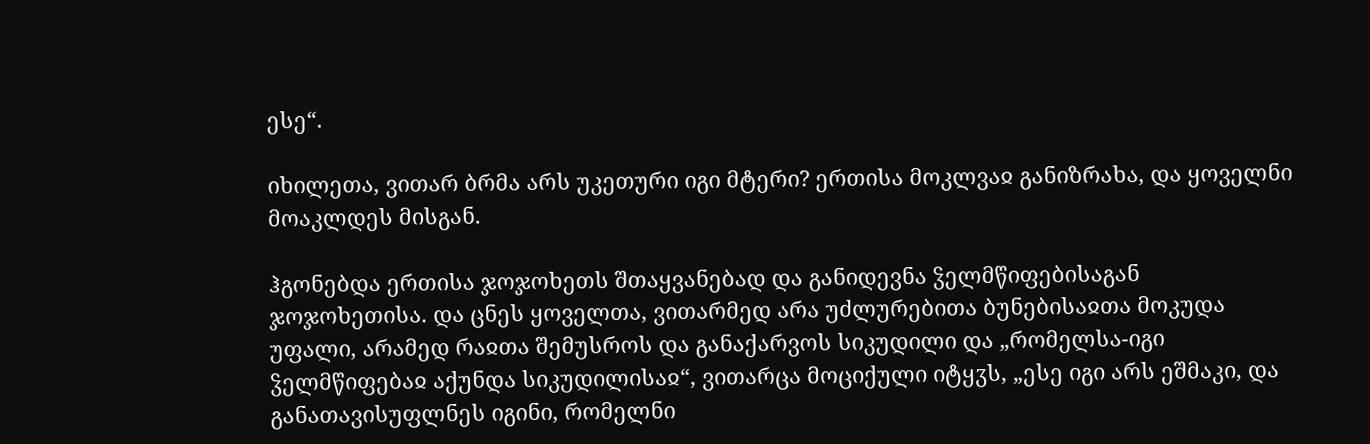ესე“.

იხილეთა, ვითარ ბრმა არს უკეთური იგი მტერი? ერთისა მოკლვაჲ განიზრახა, და ყოველნი მოაკლდეს მისგან.

ჰგონებდა ერთისა ჯოჯოხეთს შთაყვანებად და განიდევნა ჴელმწიფებისაგან ჯოჯოხეთისა. და ცნეს ყოველთა, ვითარმედ არა უძლურებითა ბუნებისაჲთა მოკუდა უფალი, არამედ რაჲთა შემუსროს და განაქარვოს სიკუდილი და „რომელსა-იგი ჴელმწიფებაჲ აქუნდა სიკუდილისაჲ“, ვითარცა მოციქული იტყჳს, „ესე იგი არს ეშმაკი, და განათავისუფლნეს იგინი, რომელნი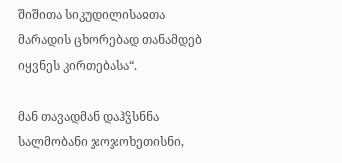შიშითა სიკუდილისაჲთა მარადის ცხორებად თანამდებ იყვნეს კირთებასა“.

მან თავადმან დაჰჴსნნა სალმობანი ჯოჯოხეთისნი,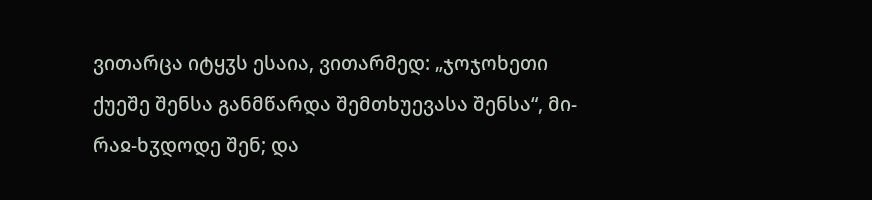ვითარცა იტყჳს ესაია, ვითარმედ: „ჯოჯოხეთი ქუეშე შენსა განმწარდა შემთხუევასა შენსა“, მი-რაჲ-ხჳდოდე შენ; და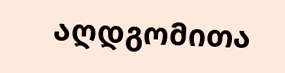აღდგომითა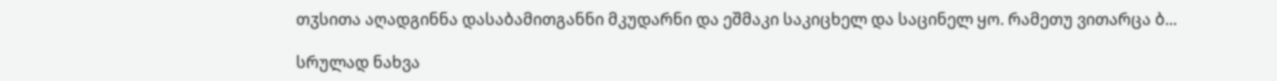თჳსითა აღადგინნა დასაბამითგანნი მკუდარნი და ეშმაკი საკიცხელ და საცინელ ყო. რამეთუ ვითარცა ბ...

სრულად ნახვა